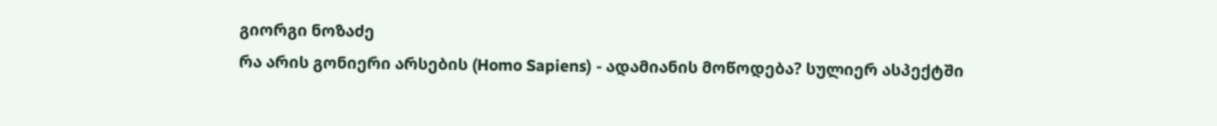გიორგი ნოზაძე
რა არის გონიერი არსების (Homo Sapiens) - ადამიანის მოწოდება? სულიერ ასპექტში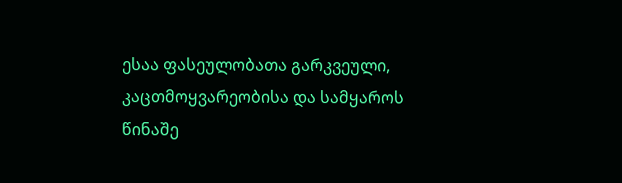ესაა ფასეულობათა გარკვეული, კაცთმოყვარეობისა და სამყაროს წინაშე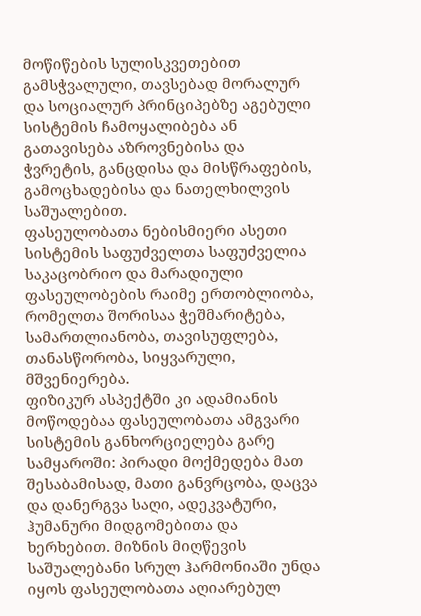მოწიწების სულისკვეთებით გამსჭვალული, თავსებად მორალურ და სოციალურ პრინციპებზე აგებული სისტემის ჩამოყალიბება ან გათავისება აზროვნებისა და ჭვრეტის, განცდისა და მისწრაფების, გამოცხადებისა და ნათელხილვის საშუალებით.
ფასეულობათა ნებისმიერი ასეთი სისტემის საფუძველთა საფუძველია საკაცობრიო და მარადიული ფასეულობების რაიმე ერთობლიობა, რომელთა შორისაა ჭეშმარიტება, სამართლიანობა, თავისუფლება, თანასწორობა, სიყვარული, მშვენიერება.
ფიზიკურ ასპექტში კი ადამიანის მოწოდებაა ფასეულობათა ამგვარი სისტემის განხორციელება გარე სამყაროში: პირადი მოქმედება მათ შესაბამისად, მათი განვრცობა, დაცვა და დანერგვა საღი, ადეკვატური, ჰუმანური მიდგომებითა და ხერხებით. მიზნის მიღწევის საშუალებანი სრულ ჰარმონიაში უნდა იყოს ფასეულობათა აღიარებულ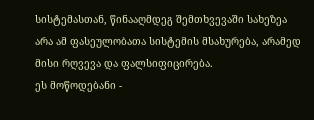სისტემასთან, წინააღმდეგ შემთხვევაში სახეზეა არა ამ ფასეულობათა სისტემის მსახურება, არამედ მისი რღვევა და ფალსიფიცირება.
ეს მოწოდებანი -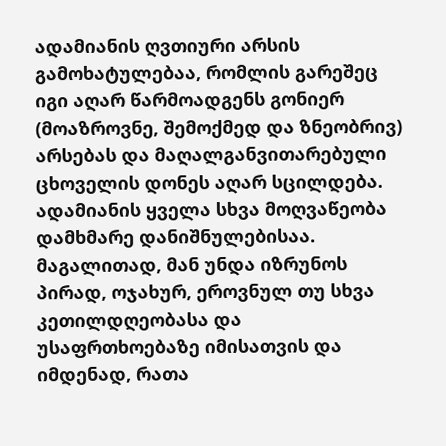ადამიანის ღვთიური არსის გამოხატულებაა, რომლის გარეშეც იგი აღარ წარმოადგენს გონიერ (მოაზროვნე, შემოქმედ და ზნეობრივ) არსებას და მაღალგანვითარებული ცხოველის დონეს აღარ სცილდება.
ადამიანის ყველა სხვა მოღვაწეობა დამხმარე დანიშნულებისაა. მაგალითად, მან უნდა იზრუნოს პირად, ოჯახურ, ეროვნულ თუ სხვა კეთილდღეობასა და უსაფრთხოებაზე იმისათვის და იმდენად, რათა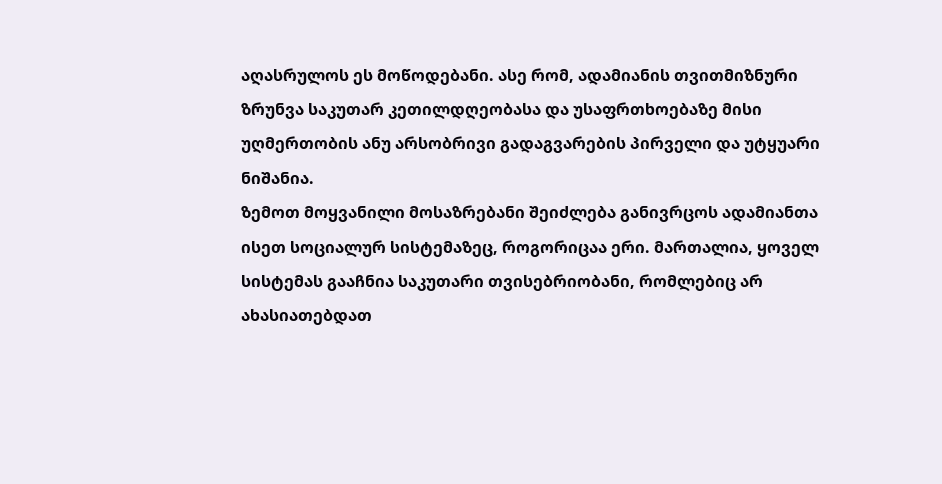აღასრულოს ეს მოწოდებანი. ასე რომ, ადამიანის თვითმიზნური ზრუნვა საკუთარ კეთილდღეობასა და უსაფრთხოებაზე მისი უღმერთობის ანუ არსობრივი გადაგვარების პირველი და უტყუარი ნიშანია.
ზემოთ მოყვანილი მოსაზრებანი შეიძლება განივრცოს ადამიანთა ისეთ სოციალურ სისტემაზეც, როგორიცაა ერი. მართალია, ყოველ სისტემას გააჩნია საკუთარი თვისებრიობანი, რომლებიც არ ახასიათებდათ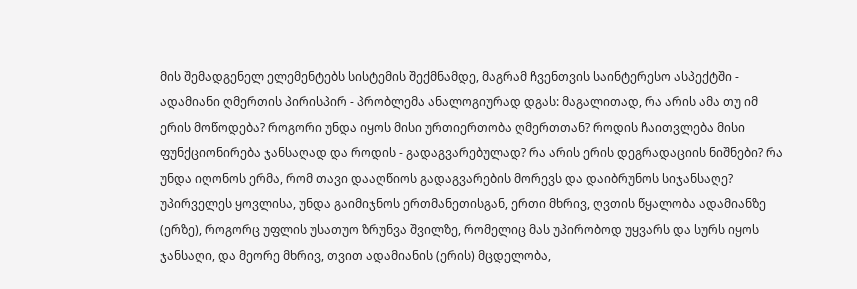მის შემადგენელ ელემენტებს სისტემის შექმნამდე, მაგრამ ჩვენთვის საინტერესო ასპექტში - ადამიანი ღმერთის პირისპირ - პრობლემა ანალოგიურად დგას: მაგალითად, რა არის ამა თუ იმ ერის მოწოდება? როგორი უნდა იყოს მისი ურთიერთობა ღმერთთან? როდის ჩაითვლება მისი ფუნქციონირება ჯანსაღად და როდის - გადაგვარებულად? რა არის ერის დეგრადაციის ნიშნები? რა უნდა იღონოს ერმა, რომ თავი დააღწიოს გადაგვარების მორევს და დაიბრუნოს სიჯანსაღე?
უპირველეს ყოვლისა, უნდა გაიმიჯნოს ერთმანეთისგან, ერთი მხრივ, ღვთის წყალობა ადამიანზე (ერზე), როგორც უფლის უსათუო ზრუნვა შვილზე, რომელიც მას უპირობოდ უყვარს და სურს იყოს ჯანსაღი, და მეორე მხრივ, თვით ადამიანის (ერის) მცდელობა,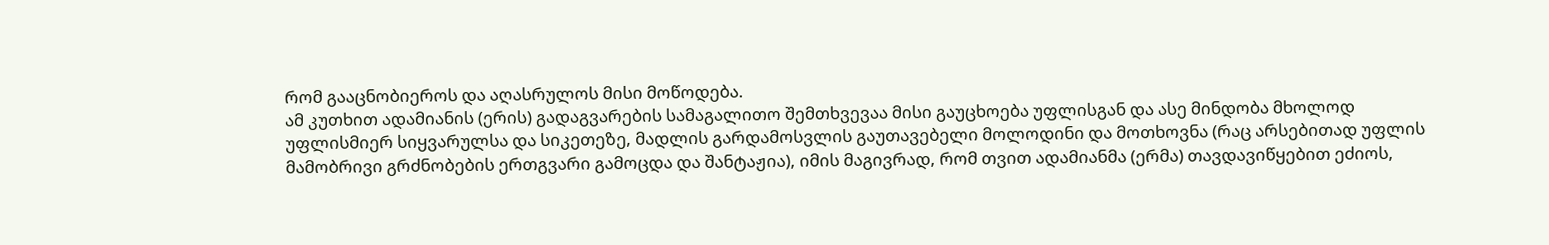რომ გააცნობიეროს და აღასრულოს მისი მოწოდება.
ამ კუთხით ადამიანის (ერის) გადაგვარების სამაგალითო შემთხვევაა მისი გაუცხოება უფლისგან და ასე მინდობა მხოლოდ უფლისმიერ სიყვარულსა და სიკეთეზე, მადლის გარდამოსვლის გაუთავებელი მოლოდინი და მოთხოვნა (რაც არსებითად უფლის მამობრივი გრძნობების ერთგვარი გამოცდა და შანტაჟია), იმის მაგივრად, რომ თვით ადამიანმა (ერმა) თავდავიწყებით ეძიოს,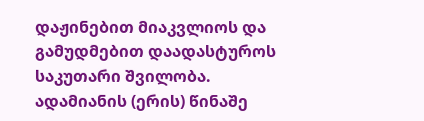დაჟინებით მიაკვლიოს და გამუდმებით დაადასტუროს საკუთარი შვილობა.
ადამიანის (ერის) წინაშე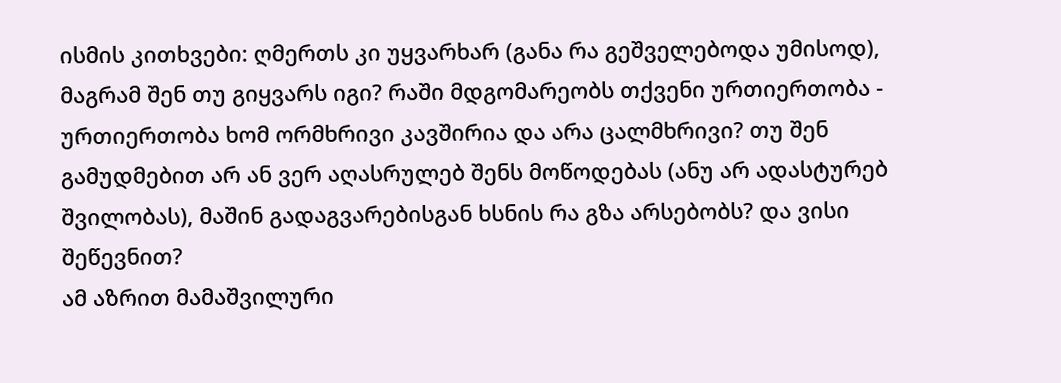ისმის კითხვები: ღმერთს კი უყვარხარ (განა რა გეშველებოდა უმისოდ), მაგრამ შენ თუ გიყვარს იგი? რაში მდგომარეობს თქვენი ურთიერთობა - ურთიერთობა ხომ ორმხრივი კავშირია და არა ცალმხრივი? თუ შენ გამუდმებით არ ან ვერ აღასრულებ შენს მოწოდებას (ანუ არ ადასტურებ შვილობას), მაშინ გადაგვარებისგან ხსნის რა გზა არსებობს? და ვისი შეწევნით?
ამ აზრით მამაშვილური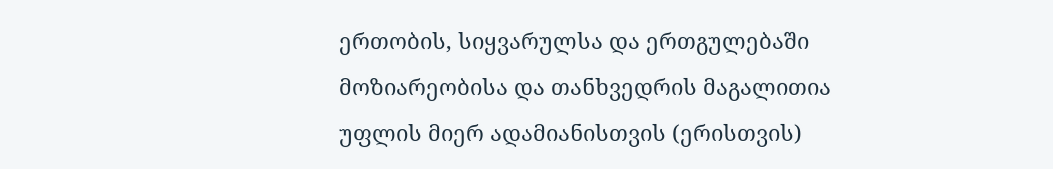ერთობის, სიყვარულსა და ერთგულებაში მოზიარეობისა და თანხვედრის მაგალითია უფლის მიერ ადამიანისთვის (ერისთვის)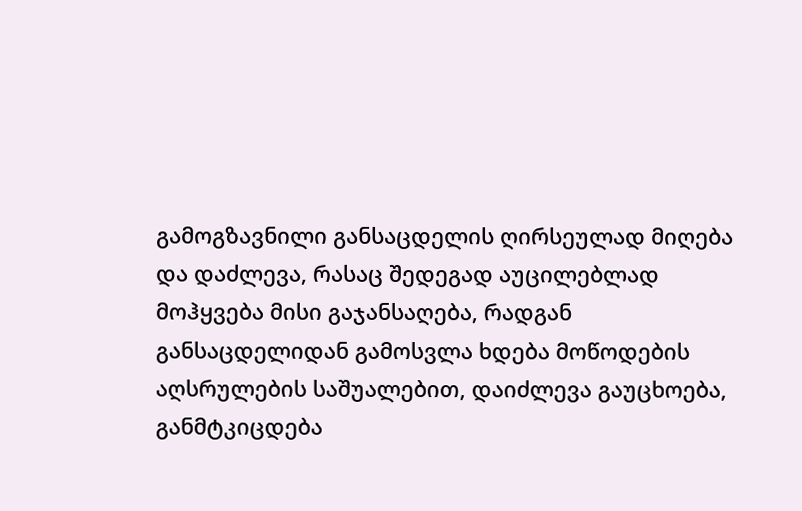გამოგზავნილი განსაცდელის ღირსეულად მიღება და დაძლევა, რასაც შედეგად აუცილებლად მოჰყვება მისი გაჯანსაღება, რადგან განსაცდელიდან გამოსვლა ხდება მოწოდების აღსრულების საშუალებით, დაიძლევა გაუცხოება, განმტკიცდება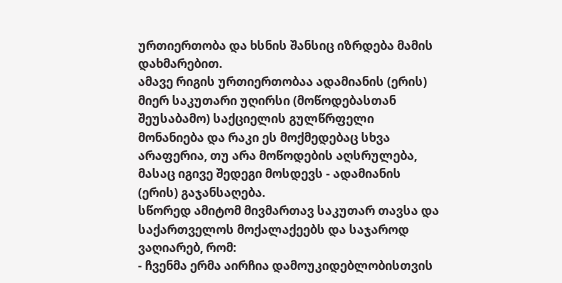ურთიერთობა და ხსნის შანსიც იზრდება მამის დახმარებით.
ამავე რიგის ურთიერთობაა ადამიანის (ერის) მიერ საკუთარი უღირსი (მოწოდებასთან შეუსაბამო) საქციელის გულწრფელი მონანიება და რაკი ეს მოქმედებაც სხვა არაფერია, თუ არა მოწოდების აღსრულება, მასაც იგივე შედეგი მოსდევს - ადამიანის (ერის) გაჯანსაღება.
სწორედ ამიტომ მივმართავ საკუთარ თავსა და საქართველოს მოქალაქეებს და საჯაროდ ვაღიარებ, რომ:
- ჩვენმა ერმა აირჩია დამოუკიდებლობისთვის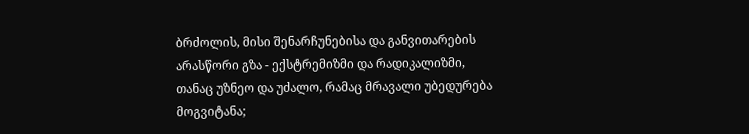ბრძოლის, მისი შენარჩუნებისა და განვითარების არასწორი გზა - ექსტრემიზმი და რადიკალიზმი, თანაც უზნეო და უძალო, რამაც მრავალი უბედურება მოგვიტანა;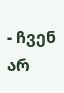- ჩვენ არ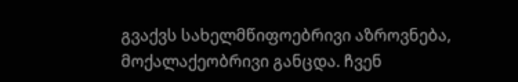გვაქვს სახელმწიფოებრივი აზროვნება, მოქალაქეობრივი განცდა. ჩვენ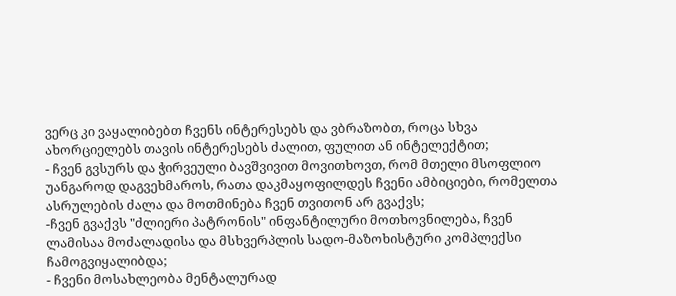ვერც კი ვაყალიბებთ ჩვენს ინტერესებს და ვბრაზობთ, როცა სხვა ახორციელებს თავის ინტერესებს ძალით, ფულით ან ინტელექტით;
- ჩვენ გვსურს და ჭირვეული ბავშვივით მოვითხოვთ, რომ მთელი მსოფლიო უანგაროდ დაგვეხმაროს, რათა დაკმაყოფილდეს ჩვენი ამბიციები, რომელთა ასრულების ძალა და მოთმინება ჩვენ თვითონ არ გვაქვს;
-ჩვენ გვაქვს "ძლიერი პატრონის" ინფანტილური მოთხოვნილება, ჩვენ ლამისაა მოძალადისა და მსხვერპლის სადო-მაზოხისტური კომპლექსი ჩამოგვიყალიბდა;
- ჩვენი მოსახლეობა მენტალურად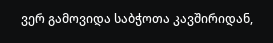ვერ გამოვიდა საბჭოთა კავშირიდან,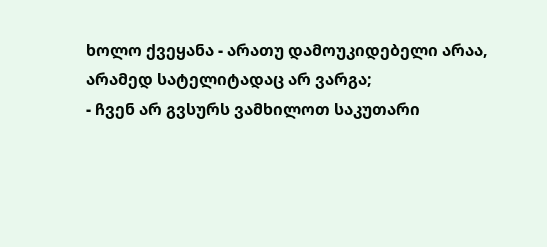ხოლო ქვეყანა - არათუ დამოუკიდებელი არაა, არამედ სატელიტადაც არ ვარგა;
- ჩვენ არ გვსურს ვამხილოთ საკუთარი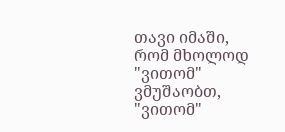თავი იმაში, რომ მხოლოდ "ვითომ" ვმუშაობთ, "ვითომ"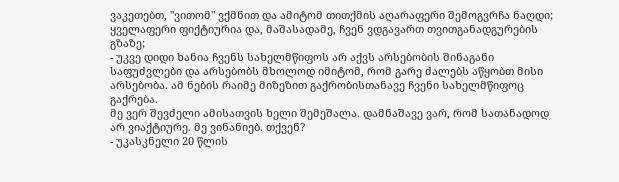ვაკეთებთ, "ვითომ" ვქმნით და ამიტომ თითქმის აღარაფერი შემოგვრჩა ნაღდი; ყველაფერი ფიქტიურია და, მაშასადამე, ჩვენ ვდგავართ თვითგანადგურების გზაზე;
- უკვე დიდი ხანია ჩვენს სახელმწიფოს არ აქვს არსებობის შინაგანი საფუძვლები და არსებობს მხოლოდ იმიტომ, რომ გარე ძალებს აწყობთ მისი არსებობა. ამ ნების რაიმე მიზეზით გაქრობისთანავე ჩვენი სახელმწიფოც გაქრება.
მე ვერ შევძელი ამისათვის ხელი შემეშალა. დამნაშავე ვარ, რომ სათანადოდ არ ვიაქტიურე. მე ვინანიებ. თქვენ?
- უკასკნელი 20 წლის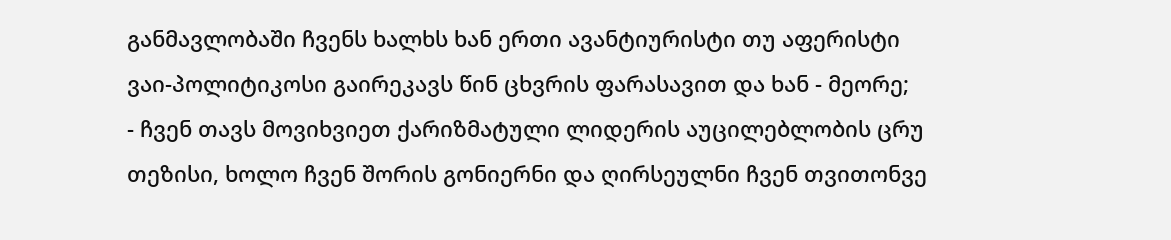განმავლობაში ჩვენს ხალხს ხან ერთი ავანტიურისტი თუ აფერისტი ვაი-პოლიტიკოსი გაირეკავს წინ ცხვრის ფარასავით და ხან - მეორე;
- ჩვენ თავს მოვიხვიეთ ქარიზმატული ლიდერის აუცილებლობის ცრუ თეზისი, ხოლო ჩვენ შორის გონიერნი და ღირსეულნი ჩვენ თვითონვე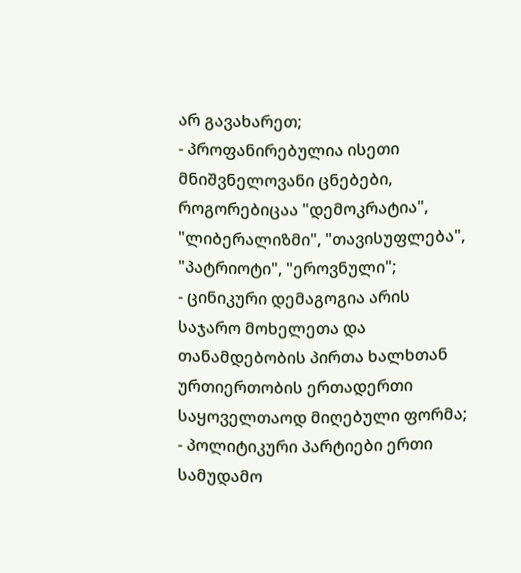არ გავახარეთ;
- პროფანირებულია ისეთი მნიშვნელოვანი ცნებები, როგორებიცაა "დემოკრატია", "ლიბერალიზმი", "თავისუფლება", "პატრიოტი", "ეროვნული";
- ცინიკური დემაგოგია არის საჯარო მოხელეთა და თანამდებობის პირთა ხალხთან ურთიერთობის ერთადერთი საყოველთაოდ მიღებული ფორმა;
- პოლიტიკური პარტიები ერთი სამუდამო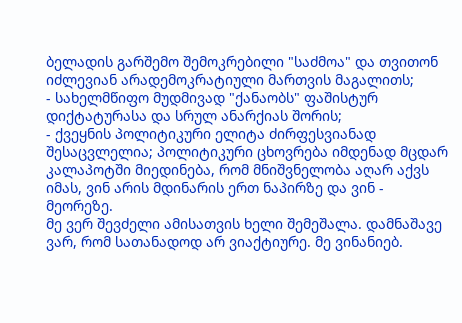ბელადის გარშემო შემოკრებილი "საძმოა" და თვითონ იძლევიან არადემოკრატიული მართვის მაგალითს;
- სახელმწიფო მუდმივად "ქანაობს" ფაშისტურ დიქტატურასა და სრულ ანარქიას შორის;
- ქვეყნის პოლიტიკური ელიტა ძირფესვიანად შესაცვლელია; პოლიტიკური ცხოვრება იმდენად მცდარ კალაპოტში მიედინება, რომ მნიშვნელობა აღარ აქვს იმას, ვინ არის მდინარის ერთ ნაპირზე და ვინ - მეორეზე.
მე ვერ შევძელი ამისათვის ხელი შემეშალა. დამნაშავე ვარ, რომ სათანადოდ არ ვიაქტიურე. მე ვინანიებ.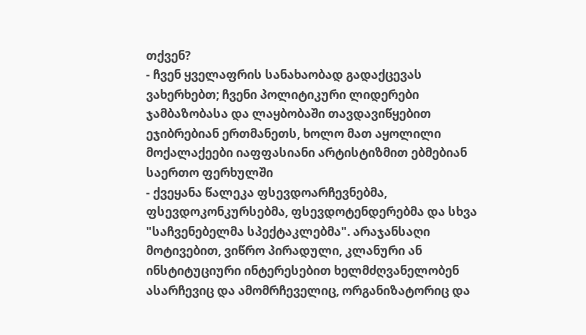თქვენ?
- ჩვენ ყველაფრის სანახაობად გადაქცევას ვახერხებთ; ჩვენი პოლიტიკური ლიდერები ჯამბაზობასა და ლაყბობაში თავდავიწყებით ეჯიბრებიან ერთმანეთს, ხოლო მათ აყოლილი მოქალაქეები იაფფასიანი არტისტიზმით ებმებიან საერთო ფერხულში
- ქვეყანა წალეკა ფსევდოარჩევნებმა, ფსევდოკონკურსებმა, ფსევდოტენდერებმა და სხვა "საჩვენებელმა სპექტაკლებმა". არაჯანსაღი მოტივებით, ვიწრო პირადული, კლანური ან ინსტიტუციური ინტერესებით ხელმძღვანელობენ ასარჩევიც და ამომრჩეველიც, ორგანიზატორიც და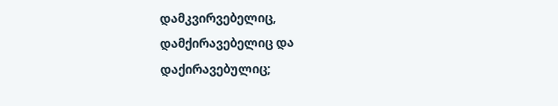დამკვირვებელიც, დამქირავებელიც და დაქირავებულიც;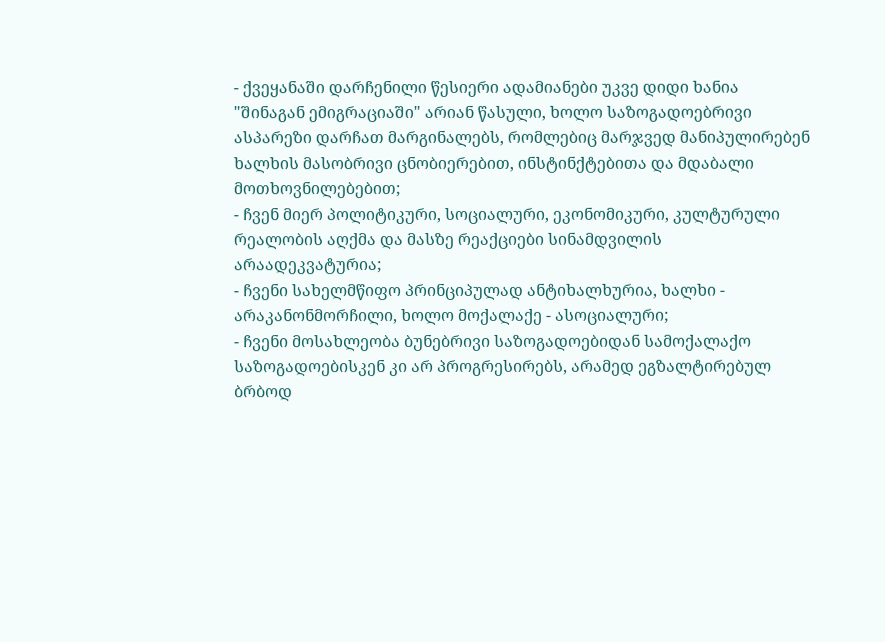- ქვეყანაში დარჩენილი წესიერი ადამიანები უკვე დიდი ხანია "შინაგან ემიგრაციაში" არიან წასული, ხოლო საზოგადოებრივი ასპარეზი დარჩათ მარგინალებს, რომლებიც მარჯვედ მანიპულირებენ ხალხის მასობრივი ცნობიერებით, ინსტინქტებითა და მდაბალი მოთხოვნილებებით;
- ჩვენ მიერ პოლიტიკური, სოციალური, ეკონომიკური, კულტურული რეალობის აღქმა და მასზე რეაქციები სინამდვილის არაადეკვატურია;
- ჩვენი სახელმწიფო პრინციპულად ანტიხალხურია, ხალხი - არაკანონმორჩილი, ხოლო მოქალაქე - ასოციალური;
- ჩვენი მოსახლეობა ბუნებრივი საზოგადოებიდან სამოქალაქო საზოგადოებისკენ კი არ პროგრესირებს, არამედ ეგზალტირებულ ბრბოდ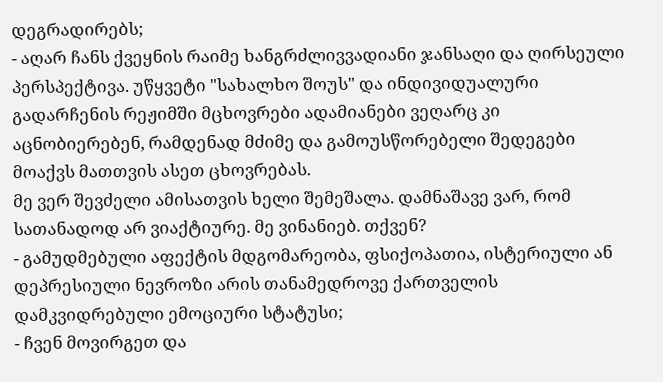დეგრადირებს;
- აღარ ჩანს ქვეყნის რაიმე ხანგრძლივვადიანი ჯანსაღი და ღირსეული პერსპექტივა. უწყვეტი "სახალხო შოუს" და ინდივიდუალური გადარჩენის რეჟიმში მცხოვრები ადამიანები ვეღარც კი აცნობიერებენ, რამდენად მძიმე და გამოუსწორებელი შედეგები მოაქვს მათთვის ასეთ ცხოვრებას.
მე ვერ შევძელი ამისათვის ხელი შემეშალა. დამნაშავე ვარ, რომ სათანადოდ არ ვიაქტიურე. მე ვინანიებ. თქვენ?
- გამუდმებული აფექტის მდგომარეობა, ფსიქოპათია, ისტერიული ან დეპრესიული ნევროზი არის თანამედროვე ქართველის დამკვიდრებული ემოციური სტატუსი;
- ჩვენ მოვირგეთ და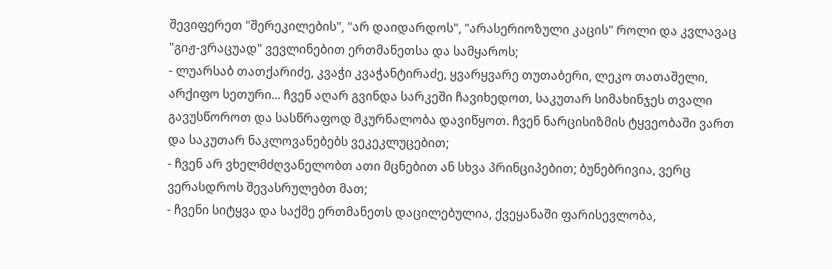შევიფერეთ "შერეკილების", "არ დაიდარდოს", "არასერიოზული კაცის" როლი და კვლავაც "გიჟ-ვრაცუად" ვევლინებით ერთმანეთსა და სამყაროს;
- ლუარსაბ თათქარიძე, კვაჭი კვაჭანტირაძე, ყვარყვარე თუთაბერი, ლეკო თათაშელი, არქიფო სეთური... ჩვენ აღარ გვინდა სარკეში ჩავიხედოთ, საკუთარ სიმახინჯეს თვალი გავუსწოროთ და სასწრაფოდ მკურნალობა დავიწყოთ. ჩვენ ნარცისიზმის ტყვეობაში ვართ და საკუთარ ნაკლოვანებებს ვეკეკლუცებით;
- ჩვენ არ ვხელმძღვანელობთ ათი მცნებით ან სხვა პრინციპებით; ბუნებრივია, ვერც ვერასდროს შევასრულებთ მათ;
- ჩვენი სიტყვა და საქმე ერთმანეთს დაცილებულია, ქვეყანაში ფარისევლობა,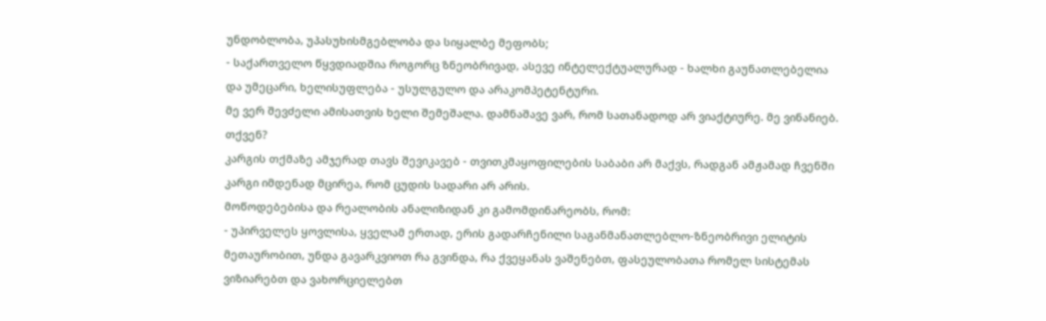უნდობლობა, უპასუხისმგებლობა და სიყალბე მეფობს;
- საქართველო წყვდიადშია როგორც ზნეობრივად, ასევე ინტელექტუალურად - ხალხი გაუნათლებელია და უმეცარი, ხელისუფლება - უსულგულო და არაკომპეტენტური.
მე ვერ შევძელი ამისათვის ხელი შემეშალა. დამნაშავე ვარ, რომ სათანადოდ არ ვიაქტიურე. მე ვინანიებ. თქვენ?
კარგის თქმაზე ამჯერად თავს შევიკავებ - თვითკმაყოფილების საბაბი არ მაქვს, რადგან ამჟამად ჩვენში კარგი იმდენად მცირეა, რომ ცუდის სადარი არ არის.
მოწოდებებისა და რეალობის ანალიზიდან კი გამომდინარეობს, რომ:
- უპირველეს ყოვლისა, ყველამ ერთად, ერის გადარჩენილი საგანმანათლებლო-ზნეობრივი ელიტის მეთაურობით, უნდა გავარკვიოთ რა გვინდა, რა ქვეყანას ვაშენებთ, ფასეულობათა რომელ სისტემას ვიზიარებთ და ვახორციელებთ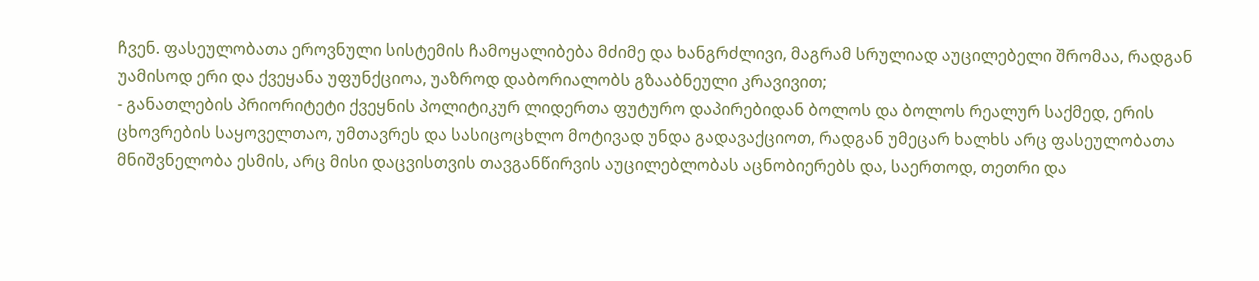ჩვენ. ფასეულობათა ეროვნული სისტემის ჩამოყალიბება მძიმე და ხანგრძლივი, მაგრამ სრულიად აუცილებელი შრომაა, რადგან უამისოდ ერი და ქვეყანა უფუნქციოა, უაზროდ დაბორიალობს გზააბნეული კრავივით;
- განათლების პრიორიტეტი ქვეყნის პოლიტიკურ ლიდერთა ფუტურო დაპირებიდან ბოლოს და ბოლოს რეალურ საქმედ, ერის ცხოვრების საყოველთაო, უმთავრეს და სასიცოცხლო მოტივად უნდა გადავაქციოთ, რადგან უმეცარ ხალხს არც ფასეულობათა მნიშვნელობა ესმის, არც მისი დაცვისთვის თავგანწირვის აუცილებლობას აცნობიერებს და, საერთოდ, თეთრი და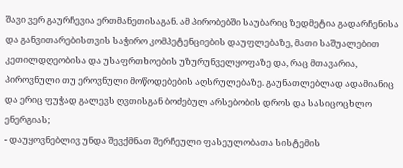შავი ვერ გაურჩევია ერთმანეთისაგან. ამ პირობებში საუბარიც ზედმეტია გადარჩენისა და განვითარებისთვის საჭირო კომპეტენციების დაუფლებაზე, მათი საშუალებით კეთილდღეობისა და უსაფრთხოების უზურუნველყოფაზე და, რაც მთავარია, პიროვნული თუ ეროვნული მოწოდებების აღსრულებაზე. გაუნათლებლად ადამიანიც და ერიც ფუჭად გალევს ღვთისგან ბოძებულ არსებობის დროს და სასიცოცხლო ენერგიას;
- დაუყოვნებლივ უნდა შევქმნათ შერჩეული ფასეულობათა სისტემის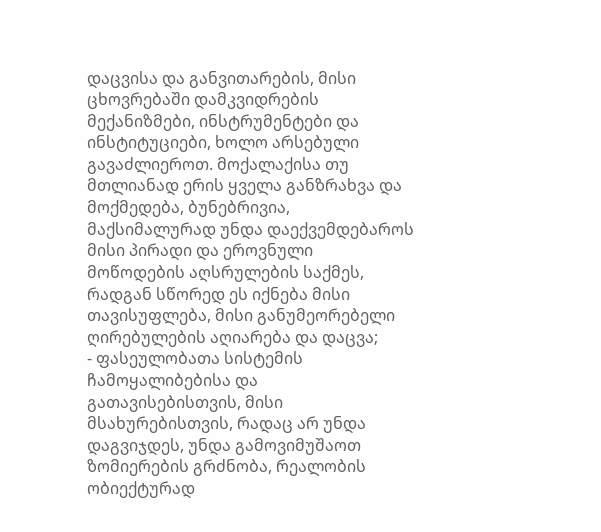დაცვისა და განვითარების, მისი ცხოვრებაში დამკვიდრების მექანიზმები, ინსტრუმენტები და ინსტიტუციები, ხოლო არსებული გავაძლიეროთ. მოქალაქისა თუ მთლიანად ერის ყველა განზრახვა და მოქმედება, ბუნებრივია, მაქსიმალურად უნდა დაექვემდებაროს მისი პირადი და ეროვნული მოწოდების აღსრულების საქმეს, რადგან სწორედ ეს იქნება მისი თავისუფლება, მისი განუმეორებელი ღირებულების აღიარება და დაცვა;
- ფასეულობათა სისტემის ჩამოყალიბებისა და გათავისებისთვის, მისი მსახურებისთვის, რადაც არ უნდა დაგვიჯდეს, უნდა გამოვიმუშაოთ ზომიერების გრძნობა, რეალობის ობიექტურად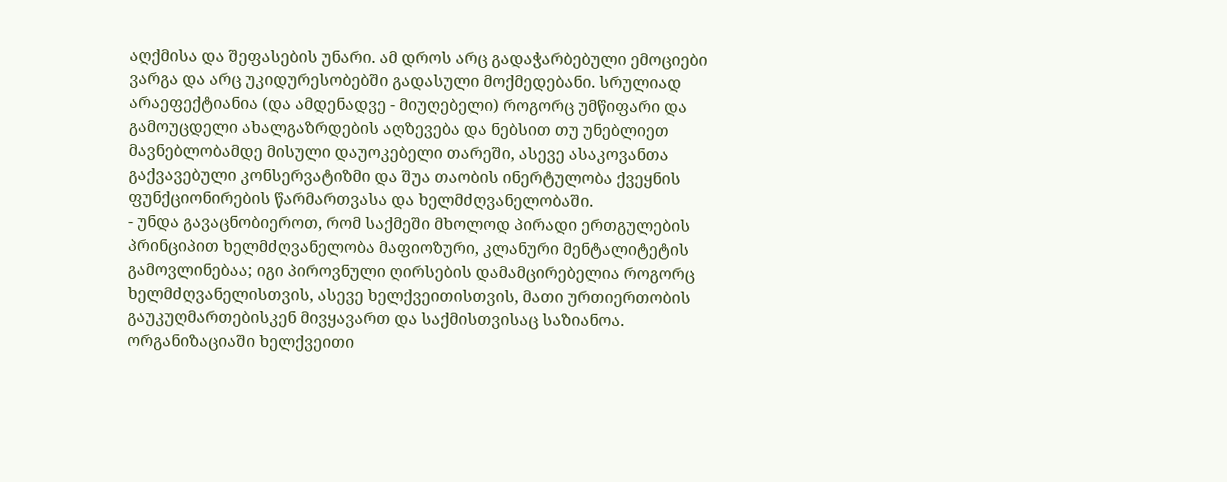აღქმისა და შეფასების უნარი. ამ დროს არც გადაჭარბებული ემოციები ვარგა და არც უკიდურესობებში გადასული მოქმედებანი. სრულიად არაეფექტიანია (და ამდენადვე - მიუღებელი) როგორც უმწიფარი და გამოუცდელი ახალგაზრდების აღზევება და ნებსით თუ უნებლიეთ მავნებლობამდე მისული დაუოკებელი თარეში, ასევე ასაკოვანთა გაქვავებული კონსერვატიზმი და შუა თაობის ინერტულობა ქვეყნის ფუნქციონირების წარმართვასა და ხელმძღვანელობაში.
- უნდა გავაცნობიეროთ, რომ საქმეში მხოლოდ პირადი ერთგულების პრინციპით ხელმძღვანელობა მაფიოზური, კლანური მენტალიტეტის გამოვლინებაა; იგი პიროვნული ღირსების დამამცირებელია როგორც ხელმძღვანელისთვის, ასევე ხელქვეითისთვის, მათი ურთიერთობის გაუკუღმართებისკენ მივყავართ და საქმისთვისაც საზიანოა. ორგანიზაციაში ხელქვეითი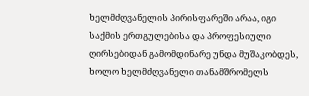ხელმძღვანელის პირისფარეში არაა, იგი საქმის ერთგულებისა და პროფესიული ღირსებიდან გამომდინარე უნდა მუშაკობდეს, ხოლო ხელმძღვანელი თანამშრომელს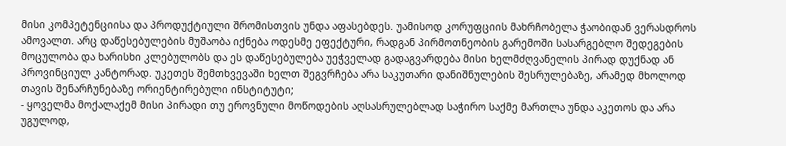მისი კომპეტენციისა და პროდუქტიული შრომისთვის უნდა აფასებდეს. უამისოდ კორუფციის მახრჩობელა ჭაობიდან ვერასდროს ამოვალთ. არც დაწესებულების მუშაობა იქნება ოდესმე ეფექტური, რადგან პირმოთნეობის გარემოში სასარგებლო შედეგების მოცულობა და ხარისხი კლებულობს და ეს დაწესებულება უეჭველად გადაგვარდება მისი ხელმძღვანელის პირად დუქნად ან პროვინციულ კანტორად. უკეთეს შემთხვევაში ხელთ შეგვრჩება არა საკუთარი დანიშნულების შესრულებაზე, არამედ მხოლოდ თავის შენარჩუნებაზე ორიენტირებული ინსტიტუტი;
- ყოველმა მოქალაქემ მისი პირადი თუ ეროვნული მოწოდების აღსასრულებლად საჭირო საქმე მართლა უნდა აკეთოს და არა უგულოდ,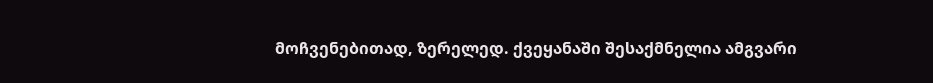მოჩვენებითად, ზერელედ. ქვეყანაში შესაქმნელია ამგვარი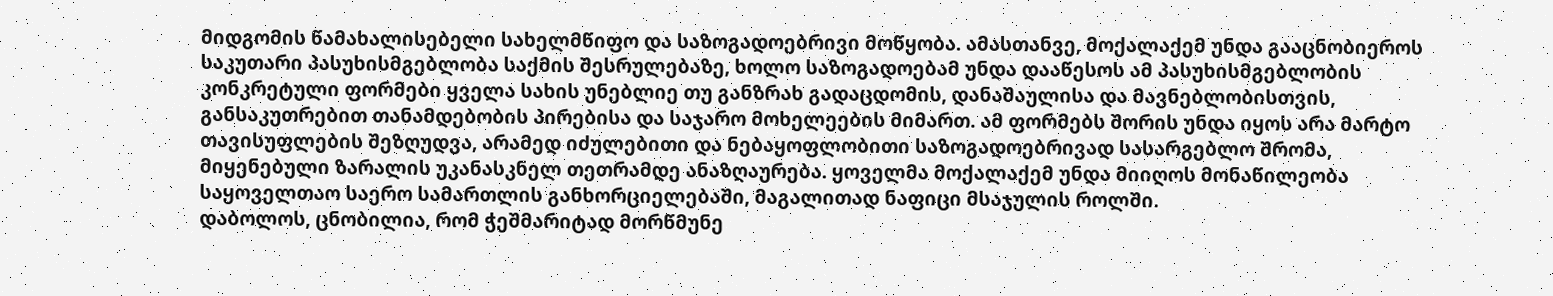მიდგომის წამახალისებელი სახელმწიფო და საზოგადოებრივი მოწყობა. ამასთანვე, მოქალაქემ უნდა გააცნობიეროს საკუთარი პასუხისმგებლობა საქმის შესრულებაზე, ხოლო საზოგადოებამ უნდა დააწესოს ამ პასუხისმგებლობის კონკრეტული ფორმები ყველა სახის უნებლიე თუ განზრახ გადაცდომის, დანაშაულისა და მავნებლობისთვის, განსაკუთრებით თანამდებობის პირებისა და საჯარო მოხელეების მიმართ. ამ ფორმებს შორის უნდა იყოს არა მარტო თავისუფლების შეზღუდვა, არამედ იძულებითი და ნებაყოფლობითი საზოგადოებრივად სასარგებლო შრომა, მიყენებული ზარალის უკანასკნელ თეთრამდე ანაზღაურება. ყოველმა მოქალაქემ უნდა მიიღოს მონაწილეობა საყოველთაო საერო სამართლის განხორციელებაში, მაგალითად ნაფიცი მსაჯულის როლში.
დაბოლოს, ცნობილია, რომ ჭეშმარიტად მორწმუნე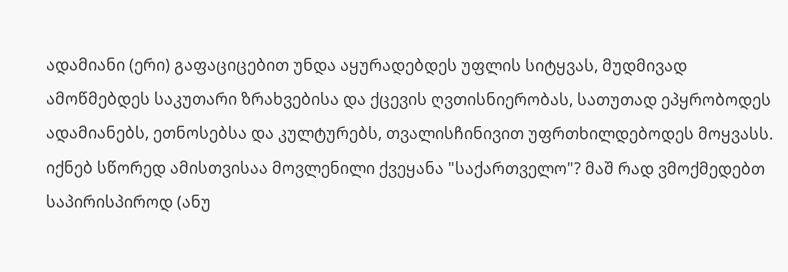ადამიანი (ერი) გაფაციცებით უნდა აყურადებდეს უფლის სიტყვას, მუდმივად ამოწმებდეს საკუთარი ზრახვებისა და ქცევის ღვთისნიერობას, სათუთად ეპყრობოდეს ადამიანებს, ეთნოსებსა და კულტურებს, თვალისჩინივით უფრთხილდებოდეს მოყვასს. იქნებ სწორედ ამისთვისაა მოვლენილი ქვეყანა "საქართველო"? მაშ რად ვმოქმედებთ საპირისპიროდ (ანუ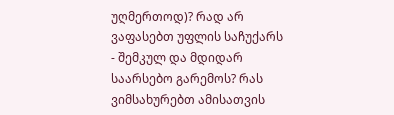უღმერთოდ)? რად არ ვაფასებთ უფლის საჩუქარს - შემკულ და მდიდარ საარსებო გარემოს? რას ვიმსახურებთ ამისათვის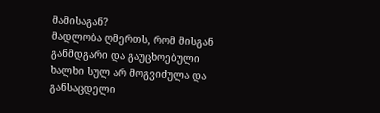მამისაგან?
მადლობა ღმერთს, რომ მისგან განმდგარი და გაუცხოებული ხალხი სულ არ მოგვიძულა და განსაცდელი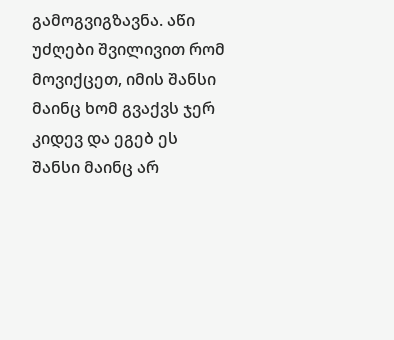გამოგვიგზავნა. აწი უძღები შვილივით რომ მოვიქცეთ, იმის შანსი მაინც ხომ გვაქვს ჯერ კიდევ და ეგებ ეს შანსი მაინც არ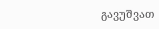გავუშვათ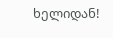ხელიდან!